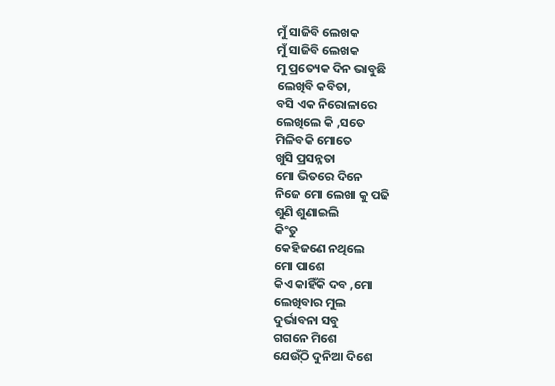ମୁଁ ସାଜିବି ଲେଖକ
ମୁଁ ସାଜିବି ଲେଖକ
ମୁ ପ୍ରତ୍ୟେକ ଦିନ ଭାବୁଛି
ଲେଖିବି କବିତା,
ବସି ଏକ ନିରୋଳାରେ
ଲେଖିଲେ କି ,ସତେ
ମିଳିବକି ମୋତେ
ଖୁସି ପ୍ରସନ୍ନତା
ମୋ ଭିତରେ ଦିନେ
ନିଜେ ମୋ ଲେଖା କୁ ପଢି
ଶୁଣି ଶୁଣାଇଲି
କିଂତୁ
କେହିଜଣେ ନଥିଲେ
ମୋ ପାଶେ
କିଏ କାହିଁକି ଦବ ,ମୋ
ଲେଖିବାର ମୁଲ
ଦୁର୍ଭାବନା ସବୁ
ଗଗନେ ମିଶେ
ଯେଉ୍ଁଠି ଦୁନିଆ ଦିଶେ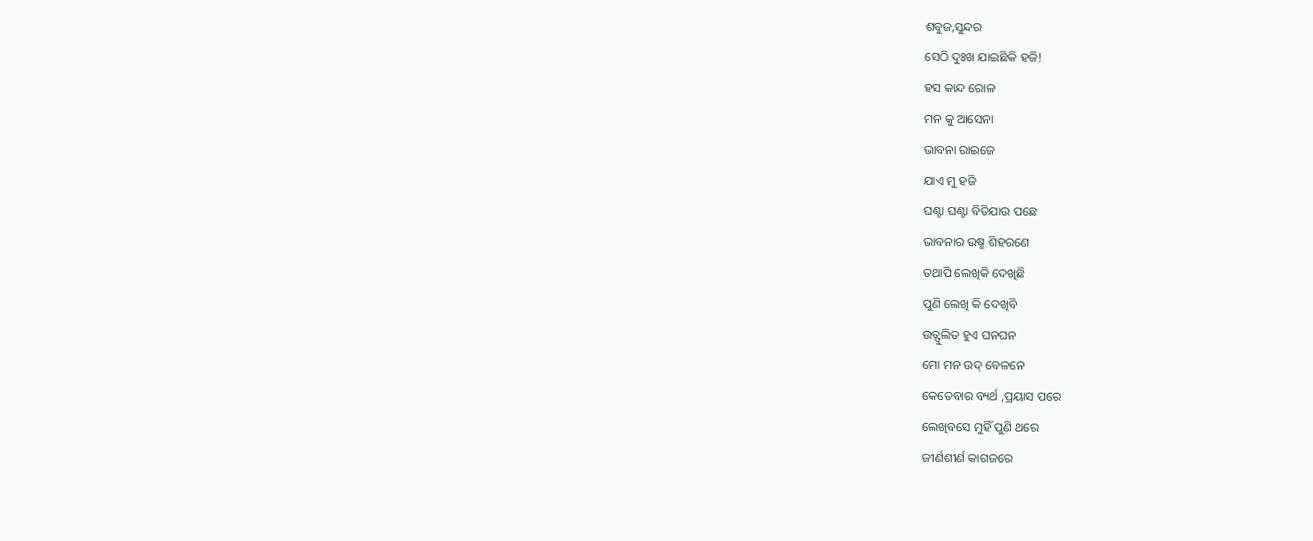ଶବୁଜ,ସୁନ୍ଦର
ସେଠି ଦୁଃଖ ଯାଇଛିକି ହଜି!
ହସ କାନ୍ଦ ରୋଳ
ମନ କୁ ଆସେନା
ଭାବନା ରାଇଜେ
ଯାଏ ମୁ ହଜି
ଘଣ୍ଟା ଘଣ୍ଟା ବିତିଯାଉ ପଛେ
ଭାବନାର ଉଷ୍ମ ଶିହରଣେ
ତଥାପି ଲେଖିକି ଦେଖିଛି
ପୁଣି ଲେଖି କି ଦେଖିବି
ଉତ୍ଫୁଲିତ ହୁଏ ଘନଘନ
ମୋ ମନ ଉଦ୍ ବେଳନେ
କେତେବାର ବ୍ୟର୍ଥ ,ପ୍ରୟାସ ପରେ
ଲେଖିବସେ ମୁହିଁ ପୁଣି ଥରେ
ଜୀର୍ଣଶୀର୍ଣ କାଗଜରେ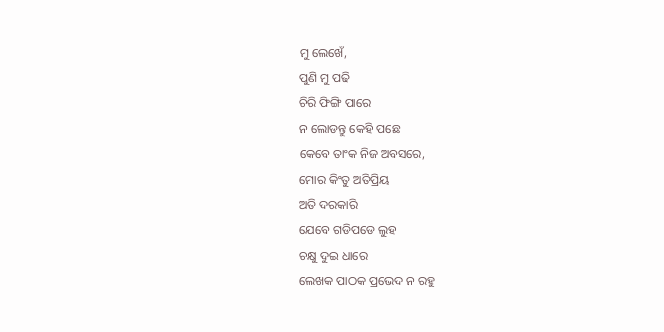ମୁ ଲେଖେଁ,
ପୁଣି ମୁ ପଢି
ଚିରି ଫିଙ୍ଗି ପାରେ
ନ ଲୋଡନ୍ତୁ କେହି ପଛେ
କେବେ ତାଂକ ନିଜ ଅବସରେ,
ମୋର କିଂତୁ ଅତିପ୍ରିୟ
ଅତି ଦରକାରି
ଯେବେ ଗଡିପଡେ ଲୁହ
ଚକ୍ଷୁ ଦୁଇ ଧାରେ
ଲେଖକ ପାଠକ ପ୍ରଭେଦ ନ ରହୁ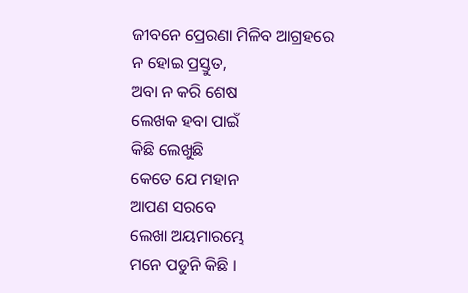ଜୀବନେ ପ୍ରେରଣା ମିଳିବ ଆଗ୍ରହରେ
ନ ହୋଇ ପ୍ରସ୍ତୁତ,
ଅବା ନ କରି ଶେଷ
ଲେଖକ ହବା ପାଇଁ
କିଛି ଲେଖୁଛି
କେତେ ଯେ ମହାନ
ଆପଣ ସରବେ
ଲେଖା ଅୟମାରମ୍ଭେ
ମନେ ପଡୁନି କିଛି ।